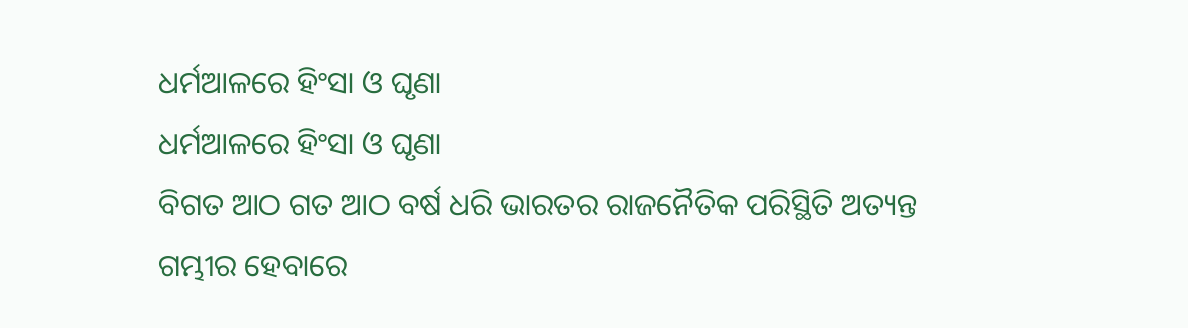ଧର୍ମଆଳରେ ହିଂସା ଓ ଘୃଣା
ଧର୍ମଆଳରେ ହିଂସା ଓ ଘୃଣା
ବିଗତ ଆଠ ଗତ ଆଠ ବର୍ଷ ଧରି ଭାରତର ରାଜନୈତିକ ପରିସ୍ଥିତି ଅତ୍ୟନ୍ତ ଗମ୍ଭୀର ହେବାରେ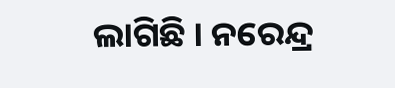ଲାଗିଛି । ନରେନ୍ଦ୍ର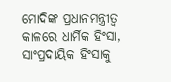ମୋଦିଙ୍କ ପ୍ରଧାନମନ୍ତ୍ରୀତ୍ୱ କାଳରେ ଧାର୍ମିକ ହିଂସା, ସାଂପ୍ରଦାୟିକ ହିଂସାକୁ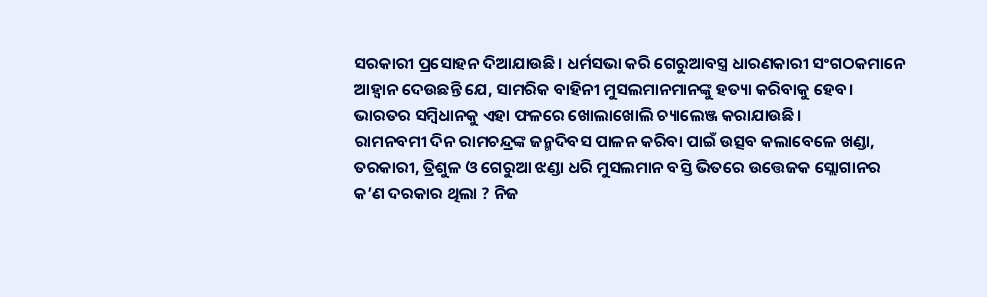ସରକାରୀ ପ୍ରସୋହନ ଦିଆଯାଉଛି। ଧର୍ମସଭା କରି ଗେରୁଆବସ୍ତ୍ର ଧାରଣକାରୀ ସଂଗଠକମାନେ ଆହ୍ବାନ ଦେଉଛନ୍ତି ଯେ, ସାମରିକ ବାହିନୀ ମୁସଲମାନମାନଙ୍କୁ ହତ୍ୟା କରିବାକୁ ହେବ। ଭାରତର ସମ୍ବିଧାନକୁ ଏହା ଫଳରେ ଖୋଲାଖୋଲି ଚ୍ୟାଲେଞ୍ଜ କରାଯାଉଛି।
ରାମନବମୀ ଦିନ ରାମଚନ୍ଦ୍ରଙ୍କ ଜନ୍ମଦିବସ ପାଳନ କରିବା ପାଇଁ ଉତ୍ସବ କଲାବେଳେ ଖଣ୍ଡା, ତରକାରୀ, ତ୍ରିଶୁଳ ଓ ଗେରୁଆ ଝଣ୍ଡା ଧରି ମୁସଲମାନ ବସ୍ତି ଭିତରେ ଉତ୍ତେଜକ ସ୍ଲୋଗାନର କ’ଣ ଦରକାର ଥିଲା ? ନିଜ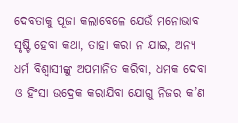ଦେବତାକୁ ପୂଜା କଲାବେଳେ ଯେଉଁ ମନୋଭାବ ସୃଷ୍ଟି ହେବା କଥା, ତାହା କରା ନ ଯାଇ, ଅନ୍ୟ ଧର୍ମ ବିଶ୍ବାସୀଙ୍କୁ ଅପମାନିତ କରିବା, ଧମକ ଦେବା ଓ ହିଂସା ଉଦ୍ରେକ କରାଯିବା ଯୋଗୁ ନିଜର କ’ଣ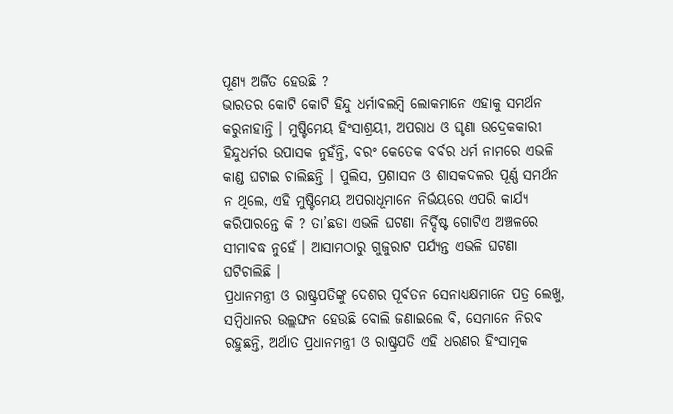ପୂଣ୍ୟ ଅର୍ଜିତ ହେଉଛି ?
ଭାରତର କୋଟି କୋଟି ହିନ୍ଦୁ ଧର୍ମାବଲମ୍ବି ଲୋକମାନେ ଏହାକୁ ସମର୍ଥନ କରୁନାହାନ୍ତି । ମୁଷ୍ଟିମେୟ ହିଂସାଶ୍ରୟୀ, ଅପରାଧ ଓ ଘୃଣା ଉଦ୍ରେକକାରୀ ହିନ୍ଦୁଧର୍ମର ଉପାସକ ନୁହଁନ୍ତି, ବରଂ କେତେକ ବର୍ବର ଧର୍ମ ନାମରେ ଏଭଳି କାଣ୍ଡ ଘଟାଇ ଚାଲିଛନ୍ତି । ପୁଲିସ, ପ୍ରଶାସନ ଓ ଶାସକଦଳର ପୂର୍ଣ୍ଣ ସମର୍ଥନ ନ ଥିଲେ, ଏହି ମୁଷ୍ଟିମେୟ ଅପରାଧୂମାନେ ନିର୍ଭୟରେ ଏପରି କାର୍ଯ୍ୟ କରିପାରନ୍ତେ କି ? ତା’ଛଡା ଏଭଳି ଘଟଣା ନିର୍ଦ୍ଦିଷ୍ଟ ଗୋଟିଏ ଅଞ୍ଚଳରେ ସୀମାବଦ୍ଧ ନୁହେଁ । ଆସାମଠାରୁ ଗୁଜୁରାଟ ପର୍ଯ୍ୟନ୍ତ ଏଭଳି ଘଟଣା ଘଟିଚାଲିଛି ।
ପ୍ରଧାନମନ୍ତ୍ରୀ ଓ ରାଷ୍ଟ୍ରପତିଙ୍କୁ ଦେଶର ପୂର୍ବତନ ସେନାଧ୍ୟକ୍ଷମାନେ ପତ୍ର ଲେଖୁ, ସମ୍ବିଧାନର ଉଲ୍ଲଙ୍ଘନ ହେଉଛି ବୋଲି ଜଣାଇଲେ ବି, ସେମାନେ ନିରବ ରହୁଛନ୍ତି, ଅର୍ଥାତ ପ୍ରଧାନମନ୍ତ୍ରୀ ଓ ରାଷ୍ଟ୍ରପତି ଏହି ଧରଣର ହିଂସାତ୍ମକ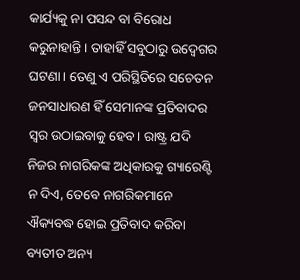କାର୍ଯ୍ୟକୁ ନା ପସନ୍ଦ ବା ବିରୋଧ କରୁନାହାନ୍ତି । ତାହାହିଁ ସବୁଠାରୁ ଉଦ୍ବେଗର ଘଟଣା। ତେଣୁ ଏ ପରିସ୍ଥିତିରେ ସଚେତନ ଜନସାଧାରଣ ହିଁ ସେମାନଙ୍କ ପ୍ରତିବାଦର ସ୍ୱର ଉଠାଇବାକୁ ହେବ। ରାଷ୍ଟ୍ର ଯଦି ନିଜର ନାଗରିକଙ୍କ ଅଧିକାରକୁ ଗ୍ୟାରେଣ୍ଟି ନ ଦିଏ, ତେବେ ନାଗରିକମାନେ ଐକ୍ୟବଦ୍ଧ ହୋଇ ପ୍ରତିବାଦ କରିବା ବ୍ୟତୀତ ଅନ୍ୟ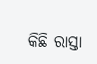କିଛି ରାସ୍ତା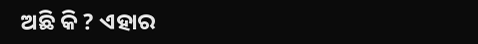ଅଛି କି ? ଏହାର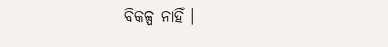ବିକଳ୍ପ ନାହିଁ ।